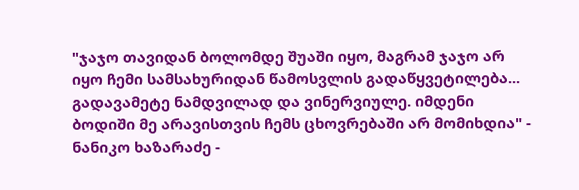"ჯაჯო თავიდან ბოლომდე შუაში იყო, მაგრამ ჯაჯო არ იყო ჩემი სამსახურიდან წამოსვლის გადაწყვეტილება... გადავამეტე ნამდვილად და ვინერვიულე. იმდენი ბოდიში მე არავისთვის ჩემს ცხოვრებაში არ მომიხდია" - ნანიკო ხაზარაძე -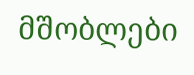მშობლები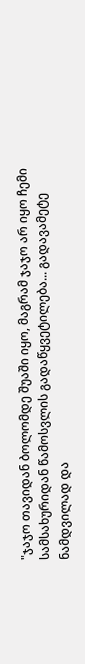"ჯაჯო თავიდან ბოლომდე შუაში იყო, მაგრამ ჯაჯო არ იყო ჩემი სამსახურიდან წამოსვლის გადაწყვეტილება... გადავამეტე ნამდვილად და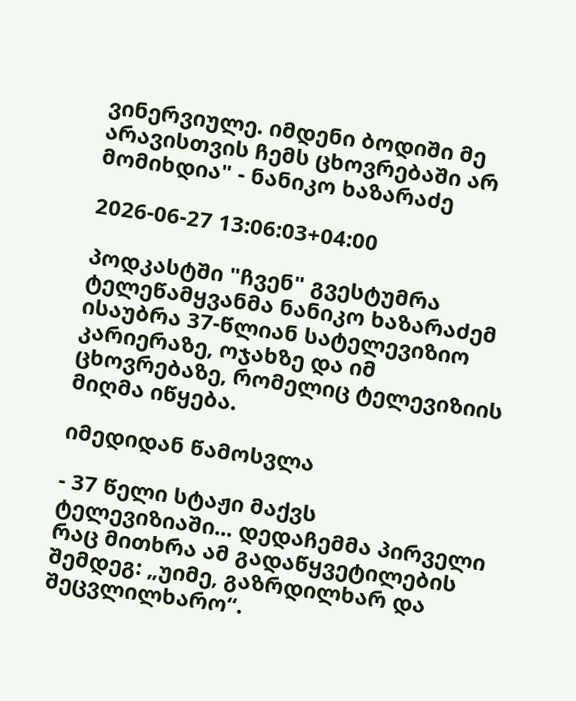ვინერვიულე. იმდენი ბოდიში მე არავისთვის ჩემს ცხოვრებაში არ მომიხდია" - ნანიკო ხაზარაძე

2026-06-27 13:06:03+04:00

პოდკასტში "ჩვენ" გვესტუმრა ტელეწამყვანმა ნანიკო ხაზარაძემ ისაუბრა 37-წლიან სატელევიზიო კარიერაზე, ოჯახზე და იმ ცხოვრებაზე, რომელიც ტელევიზიის მიღმა იწყება.

იმედიდან წამოსვლა

- 37 წელი სტაჟი მაქვს ტელევიზიაში... დედაჩემმა პირველი რაც მითხრა ამ გადაწყვეტილების შემდეგ: „უიმე, გაზრდილხარ და შეცვლილხარო“.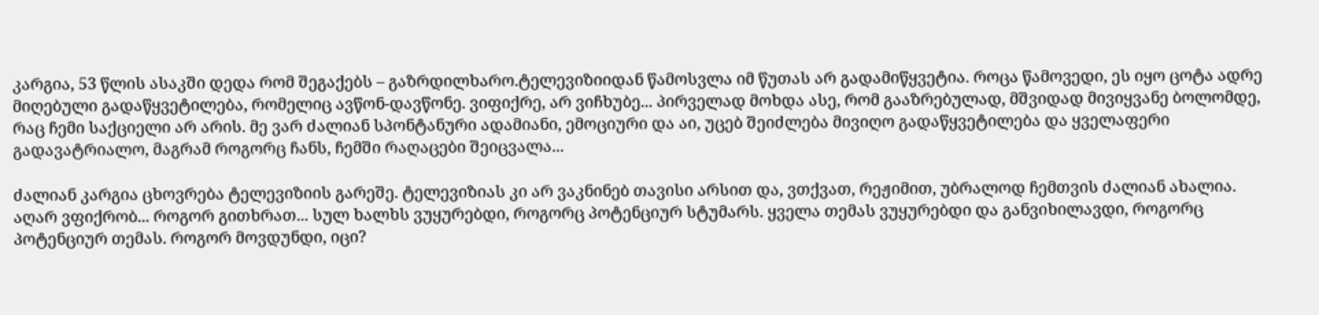კარგია, 53 წლის ასაკში დედა რომ შეგაქებს – გაზრდილხარო.ტელევიზიიდან წამოსვლა იმ წუთას არ გადამიწყვეტია. როცა წამოვედი, ეს იყო ცოტა ადრე მიღებული გადაწყვეტილება, რომელიც ავწონ-დავწონე. ვიფიქრე, არ ვიჩხუბე... პირველად მოხდა ასე, რომ გააზრებულად, მშვიდად მივიყვანე ბოლომდე, რაც ჩემი საქციელი არ არის. მე ვარ ძალიან სპონტანური ადამიანი, ემოციური და აი, უცებ შეიძლება მივიღო გადაწყვეტილება და ყველაფერი გადავატრიალო, მაგრამ როგორც ჩანს, ჩემში რაღაცები შეიცვალა...

ძალიან კარგია ცხოვრება ტელევიზიის გარეშე. ტელევიზიას კი არ ვაკნინებ თავისი არსით და, ვთქვათ, რეჟიმით, უბრალოდ ჩემთვის ძალიან ახალია. აღარ ვფიქრობ... როგორ გითხრათ... სულ ხალხს ვუყურებდი, როგორც პოტენციურ სტუმარს. ყველა თემას ვუყურებდი და განვიხილავდი, როგორც პოტენციურ თემას. როგორ მოვდუნდი, იცი?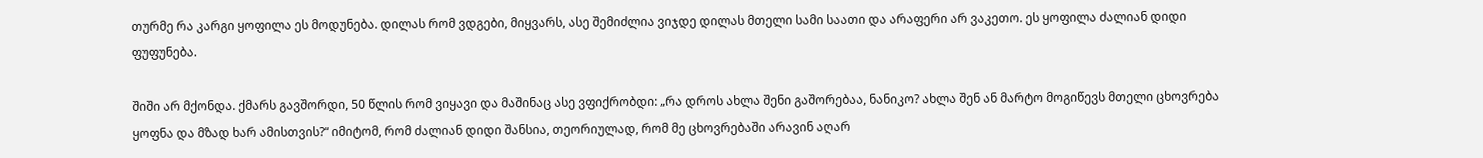თურმე რა კარგი ყოფილა ეს მოდუნება. დილას რომ ვდგები, მიყვარს, ასე შემიძლია ვიჯდე დილას მთელი სამი საათი და არაფერი არ ვაკეთო. ეს ყოფილა ძალიან დიდი ფუფუნება.

შიში არ მქონდა. ქმარს გავშორდი, 50 წლის რომ ვიყავი და მაშინაც ასე ვფიქრობდი: „რა დროს ახლა შენი გაშორებაა, ნანიკო? ახლა შენ ან მარტო მოგიწევს მთელი ცხოვრება ყოფნა და მზად ხარ ამისთვის?“ იმიტომ, რომ ძალიან დიდი შანსია, თეორიულად, რომ მე ცხოვრებაში არავინ აღარ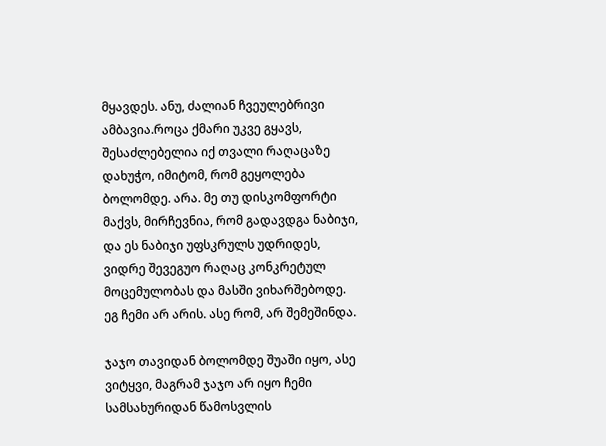მყავდეს. ანუ, ძალიან ჩვეულებრივი ამბავია.როცა ქმარი უკვე გყავს, შესაძლებელია იქ თვალი რაღაცაზე დახუჭო, იმიტომ, რომ გეყოლება ბოლომდე. არა. მე თუ დისკომფორტი მაქვს, მირჩევნია, რომ გადავდგა ნაბიჯი, და ეს ნაბიჯი უფსკრულს უდრიდეს, ვიდრე შევეგუო რაღაც კონკრეტულ მოცემულობას და მასში ვიხარშებოდე. ეგ ჩემი არ არის. ასე რომ, არ შემეშინდა.

ჯაჯო თავიდან ბოლომდე შუაში იყო, ასე ვიტყვი, მაგრამ ჯაჯო არ იყო ჩემი სამსახურიდან წამოსვლის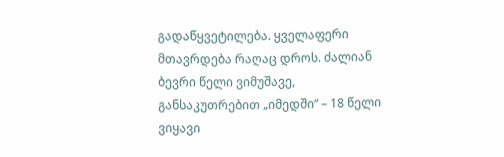გადაწყვეტილება. ყველაფერი მთავრდება რაღაც დროს. ძალიან ბევრი წელი ვიმუშავე, განსაკუთრებით „იმედში“ – 18 წელი ვიყავი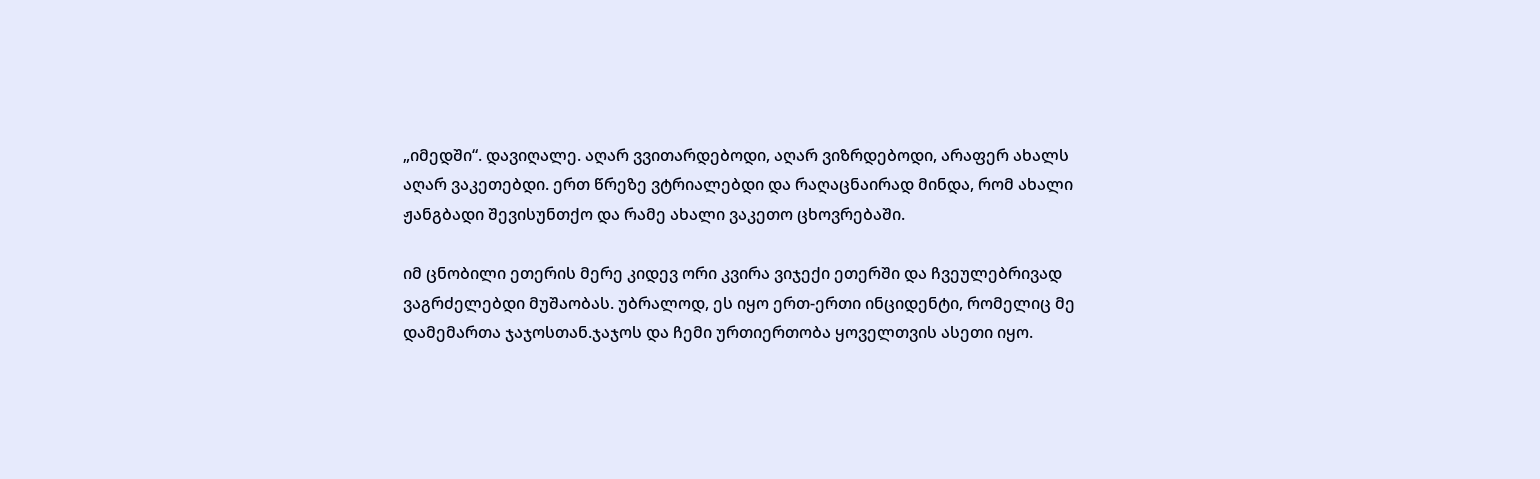„იმედში“. დავიღალე. აღარ ვვითარდებოდი, აღარ ვიზრდებოდი, არაფერ ახალს აღარ ვაკეთებდი. ერთ წრეზე ვტრიალებდი და რაღაცნაირად მინდა, რომ ახალი ჟანგბადი შევისუნთქო და რამე ახალი ვაკეთო ცხოვრებაში.

იმ ცნობილი ეთერის მერე კიდევ ორი კვირა ვიჯექი ეთერში და ჩვეულებრივად ვაგრძელებდი მუშაობას. უბრალოდ, ეს იყო ერთ-ერთი ინციდენტი, რომელიც მე დამემართა ჯაჯოსთან.ჯაჯოს და ჩემი ურთიერთობა ყოველთვის ასეთი იყო.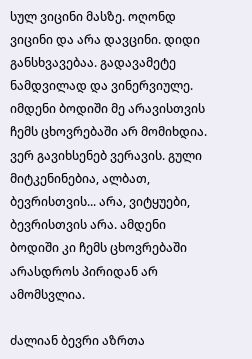სულ ვიცინი მასზე. ოღონდ ვიცინი და არა დავცინი. დიდი განსხვავებაა. გადავამეტე ნამდვილად და ვინერვიულე. იმდენი ბოდიში მე არავისთვის ჩემს ცხოვრებაში არ მომიხდია. ვერ გავიხსენებ ვერავის. გული მიტკენინებია, ალბათ, ბევრისთვის... არა, ვიტყუები, ბევრისთვის არა. ამდენი ბოდიში კი ჩემს ცხოვრებაში არასდროს პირიდან არ ამომსვლია.

ძალიან ბევრი აზრთა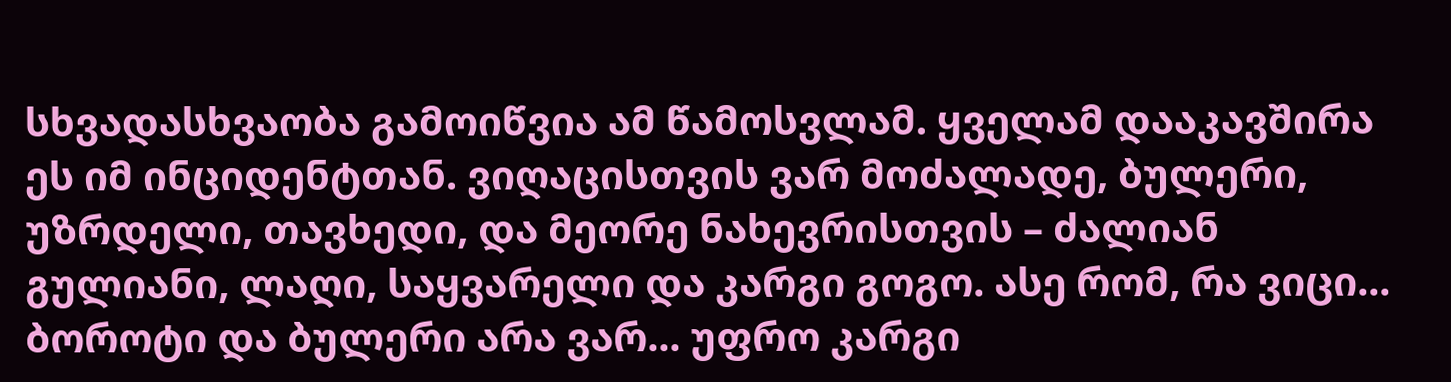სხვადასხვაობა გამოიწვია ამ წამოსვლამ. ყველამ დააკავშირა ეს იმ ინციდენტთან. ვიღაცისთვის ვარ მოძალადე, ბულერი, უზრდელი, თავხედი, და მეორე ნახევრისთვის – ძალიან გულიანი, ლაღი, საყვარელი და კარგი გოგო. ასე რომ, რა ვიცი... ბოროტი და ბულერი არა ვარ... უფრო კარგი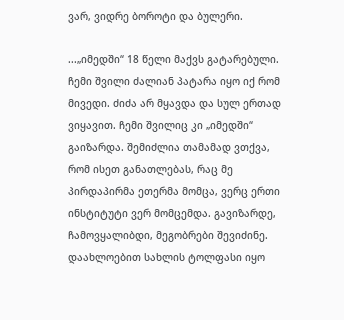ვარ, ვიდრე ბოროტი და ბულერი.

...„იმედში“ 18 წელი მაქვს გატარებული. ჩემი შვილი ძალიან პატარა იყო იქ რომ მივედი. ძიძა არ მყავდა და სულ ერთად ვიყავით. ჩემი შვილიც კი „იმედში“ გაიზარდა. შემიძლია თამამად ვთქვა, რომ ისეთ განათლებას, რაც მე პირდაპირმა ეთერმა მომცა, ვერც ერთი ინსტიტუტი ვერ მომცემდა. გავიზარდე, ჩამოვყალიბდი, მეგობრები შევიძინე. დაახლოებით სახლის ტოლფასი იყო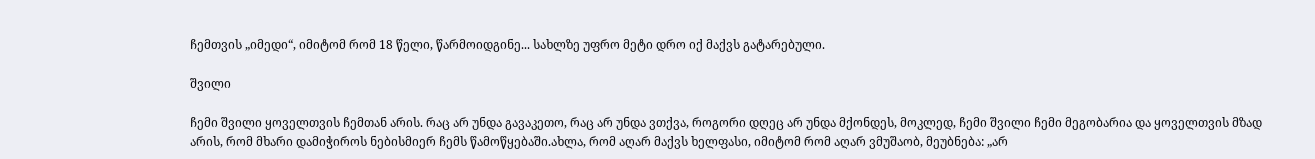ჩემთვის „იმედი“, იმიტომ რომ 18 წელი, წარმოიდგინე... სახლზე უფრო მეტი დრო იქ მაქვს გატარებული.

შვილი

ჩემი შვილი ყოველთვის ჩემთან არის. რაც არ უნდა გავაკეთო, რაც არ უნდა ვთქვა, როგორი დღეც არ უნდა მქონდეს, მოკლედ, ჩემი შვილი ჩემი მეგობარია და ყოველთვის მზად არის, რომ მხარი დამიჭიროს ნებისმიერ ჩემს წამოწყებაში.ახლა, რომ აღარ მაქვს ხელფასი, იმიტომ რომ აღარ ვმუშაობ, მეუბნება: „არ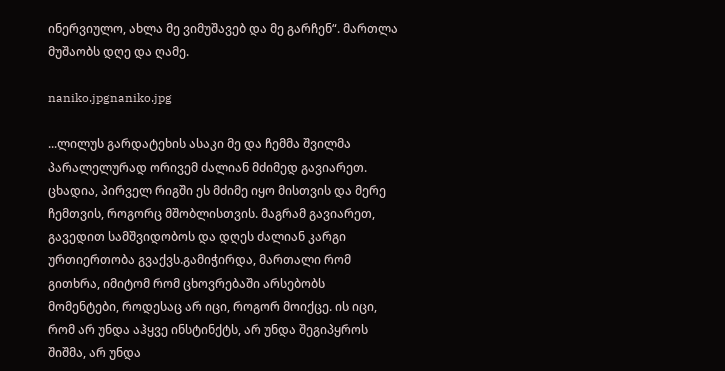ინერვიულო, ახლა მე ვიმუშავებ და მე გარჩენ“. მართლა მუშაობს დღე და ღამე.

naniko.jpgnaniko.jpg

...ლილუს გარდატეხის ასაკი მე და ჩემმა შვილმა პარალელურად ორივემ ძალიან მძიმედ გავიარეთ. ცხადია, პირველ რიგში ეს მძიმე იყო მისთვის და მერე ჩემთვის, როგორც მშობლისთვის. მაგრამ გავიარეთ, გავედით სამშვიდობოს და დღეს ძალიან კარგი ურთიერთობა გვაქვს.გამიჭირდა, მართალი რომ გითხრა, იმიტომ რომ ცხოვრებაში არსებობს მომენტები, როდესაც არ იცი, როგორ მოიქცე. ის იცი, რომ არ უნდა აჰყვე ინსტინქტს, არ უნდა შეგიპყროს შიშმა, არ უნდა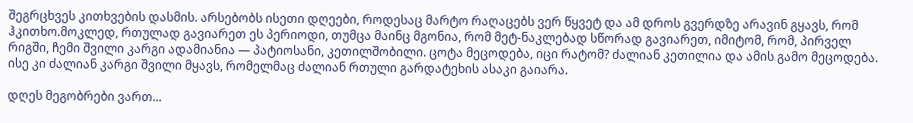შეგრცხვეს კითხვების დასმის. არსებობს ისეთი დღეები, როდესაც მარტო რაღაცებს ვერ წყვეტ და ამ დროს გვერდზე არავინ გყავს, რომ ჰკითხო.მოკლედ, რთულად გავიარეთ ეს პერიოდი, თუმცა მაინც მგონია, რომ მეტ-ნაკლებად სწორად გავიარეთ, იმიტომ, რომ, პირველ რიგში, ჩემი შვილი კარგი ადამიანია — პატიოსანი, კეთილშობილი. ცოტა მეცოდება, იცი რატომ? ძალიან კეთილია და ამის გამო მეცოდება. ისე კი ძალიან კარგი შვილი მყავს, რომელმაც ძალიან რთული გარდატეხის ასაკი გაიარა.

დღეს მეგობრები ვართ...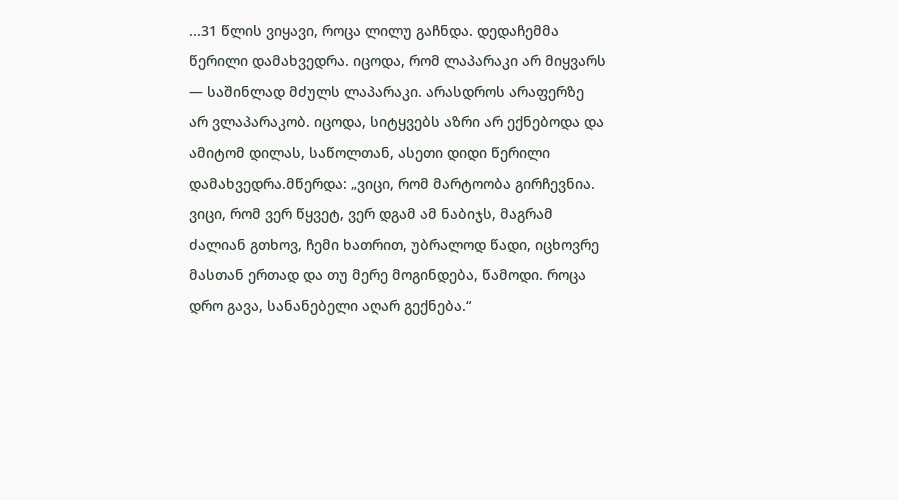...31 წლის ვიყავი, როცა ლილუ გაჩნდა. დედაჩემმა წერილი დამახვედრა. იცოდა, რომ ლაპარაკი არ მიყვარს — საშინლად მძულს ლაპარაკი. არასდროს არაფერზე არ ვლაპარაკობ. იცოდა, სიტყვებს აზრი არ ექნებოდა და ამიტომ დილას, საწოლთან, ასეთი დიდი წერილი დამახვედრა.მწერდა: „ვიცი, რომ მარტოობა გირჩევნია. ვიცი, რომ ვერ წყვეტ, ვერ დგამ ამ ნაბიჯს, მაგრამ ძალიან გთხოვ, ჩემი ხათრით, უბრალოდ წადი, იცხოვრე მასთან ერთად და თუ მერე მოგინდება, წამოდი. როცა დრო გავა, სანანებელი აღარ გექნება.“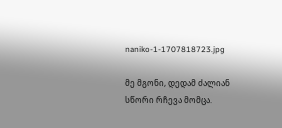naniko-1-1707818723.jpg

მე მგონი, დედამ ძალიან სწორი რჩევა მომცა.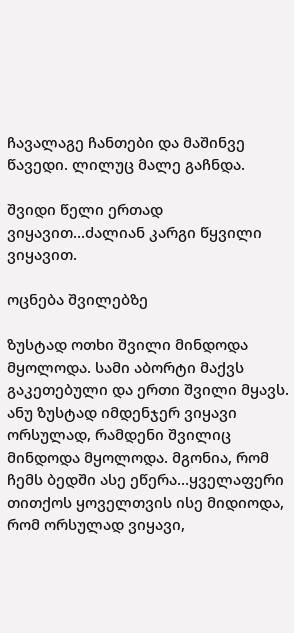ჩავალაგე ჩანთები და მაშინვე წავედი. ლილუც მალე გაჩნდა.

შვიდი წელი ერთად ვიყავით...ძალიან კარგი წყვილი ვიყავით.

ოცნება შვილებზე

ზუსტად ოთხი შვილი მინდოდა მყოლოდა. სამი აბორტი მაქვს გაკეთებული და ერთი შვილი მყავს. ანუ ზუსტად იმდენჯერ ვიყავი ორსულად, რამდენი შვილიც მინდოდა მყოლოდა. მგონია, რომ ჩემს ბედში ასე ეწერა...ყველაფერი თითქოს ყოველთვის ისე მიდიოდა, რომ ორსულად ვიყავი,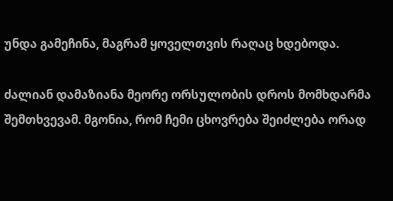უნდა გამეჩინა, მაგრამ ყოველთვის რაღაც ხდებოდა.

ძალიან დამაზიანა მეორე ორსულობის დროს მომხდარმა შემთხვევამ. მგონია, რომ ჩემი ცხოვრება შეიძლება ორად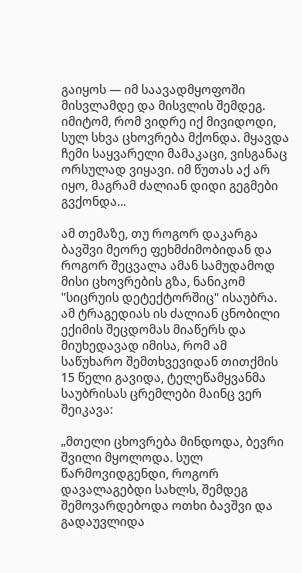გაიყოს — იმ საავადმყოფოში მისვლამდე და მისვლის შემდეგ. იმიტომ, რომ ვიდრე იქ მივიდოდი, სულ სხვა ცხოვრება მქონდა. მყავდა ჩემი საყვარელი მამაკაცი, ვისგანაც ორსულად ვიყავი. იმ წუთას აქ არ იყო, მაგრამ ძალიან დიდი გეგმები გვქონდა...

ამ თემაზე, თუ როგორ დაკარგა ბავშვი მეორე ფეხმძიმობიდან და როგორ შეცვალა ამან სამუდამოდ მისი ცხოვრების გზა, ნანიკომ "სიცრუის დეტექტორშიც" ისაუბრა. ამ ტრაგედიას ის ძალიან ცნობილი ექიმის შეცდომას მიაწერს და მიუხედავად იმისა, რომ ამ საწუხარო შემთხვევიდან თითქმის 15 წელი გავიდა, ტელეწამყვანმა საუბრისას ცრემლები მაინც ვერ შეიკავა:

„მთელი ცხოვრება მინდოდა, ბევრი შვილი მყოლოდა. სულ წარმოვიდგენდი, როგორ დავალაგებდი სახლს, შემდეგ შემოვარდებოდა ოთხი ბავშვი და გადაუვლიდა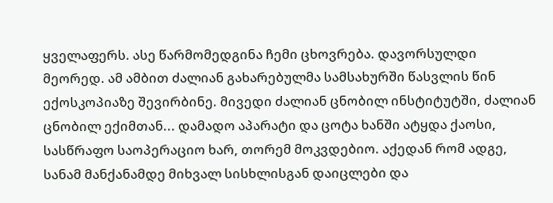ყველაფერს. ასე წარმომედგინა ჩემი ცხოვრება. დავორსულდი მეორედ. ამ ამბით ძალიან გახარებულმა სამსახურში წასვლის წინ ექოსკოპიაზე შევირბინე. მივედი ძალიან ცნობილ ინსტიტუტში, ძალიან ცნობილ ექიმთან... დამადო აპარატი და ცოტა ხანში ატყდა ქაოსი, სასწრაფო საოპერაციო ხარ, თორემ მოკვდებიო. აქედან რომ ადგე, სანამ მანქანამდე მიხვალ სისხლისგან დაიცლები და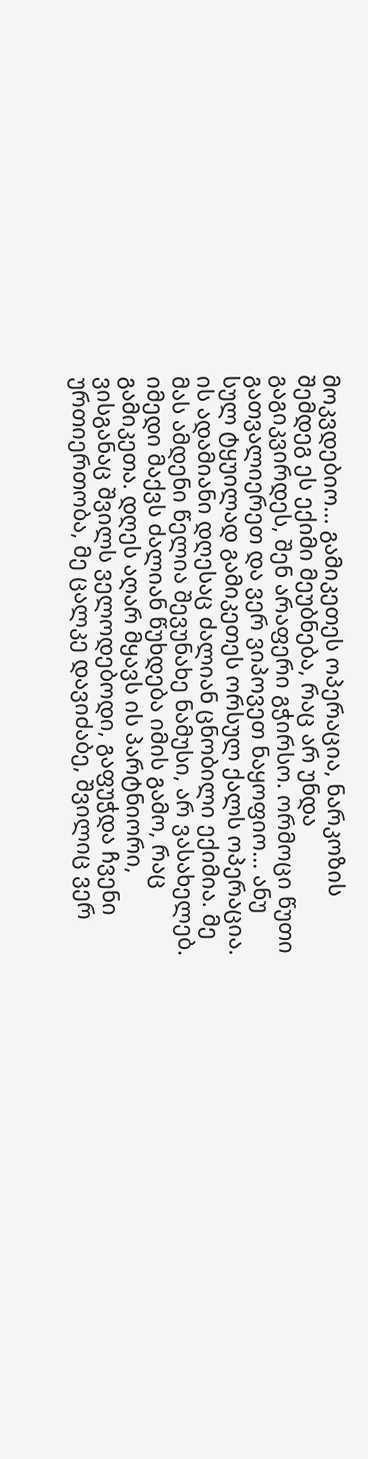მოკვდებიო... გამიკეთეს ოპერაცია, ნარკოზის შემდეგ ეს ექიმი მეუბნება, რაც არ უნდა გაგიკვირდეს, შენ არაფერი გჭირსო. ორმოცი წუთი გათვალიერეთ და ვერ ვიპოვეთ ნაყოფიო... ანუ სულ ტყუილად გამიკეთეს ორსულ ქალს ოპერაცია. ის ადამიანი დღესაც ძალიან ცნობილი ექიმია. მე მას ამდენი წელია შევუნახე ნამუსი, არ ვასახელებ. იმედი მაქვს ძალიან წუხდება იმის გამო, რაც გამიკეთა. დღეს აღარ მყავს ის პარტნიორი, ვისგანაც შვილს ველოდებოდი, გაფუჭდა ჩვენი ურთიერთობა, მე ცალკე დავიძაბე, შვილიც ვერ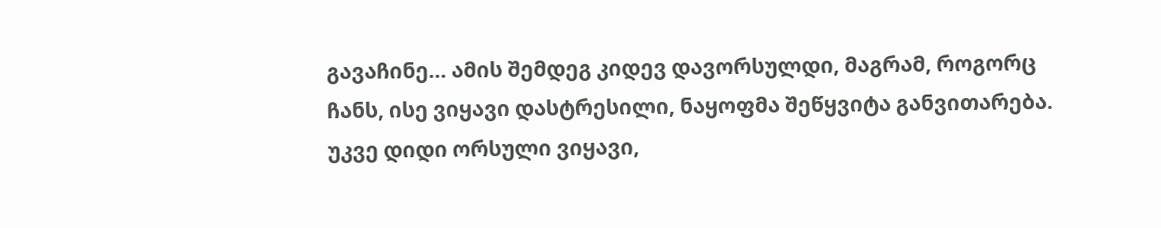გავაჩინე... ამის შემდეგ კიდევ დავორსულდი, მაგრამ, როგორც ჩანს, ისე ვიყავი დასტრესილი, ნაყოფმა შეწყვიტა განვითარება. უკვე დიდი ორსული ვიყავი,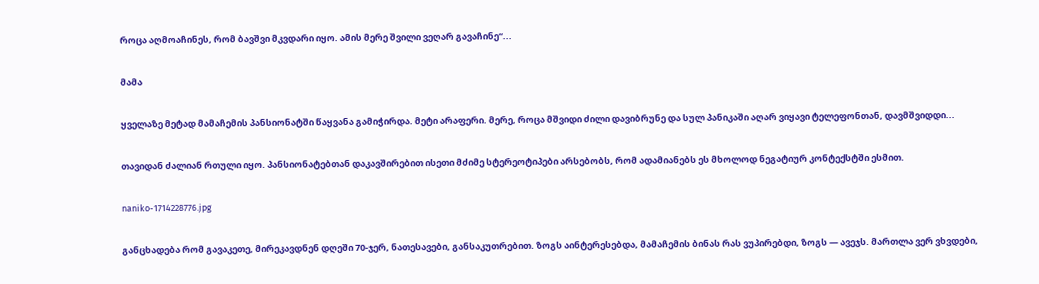როცა აღმოაჩინეს, რომ ბავშვი მკვდარი იყო. ამის მერე შვილი ვეღარ გავაჩინე“...

მამა

ყველაზე მეტად მამაჩემის პანსიონატში წაყვანა გამიჭირდა. მეტი არაფერი. მერე, როცა მშვიდი ძილი დავიბრუნე და სულ პანიკაში აღარ ვიყავი ტელეფონთან, დავმშვიდდი...

თავიდან ძალიან რთული იყო. პანსიონატებთან დაკავშირებით ისეთი მძიმე სტერეოტიპები არსებობს, რომ ადამიანებს ეს მხოლოდ ნეგატიურ კონტექსტში ესმით.

naniko-1714228776.jpg

განცხადება რომ გავაკეთე, მირეკავდნენ დღეში 70-ჯერ, ნათესავები, განსაკუთრებით. ზოგს აინტერესებდა, მამაჩემის ბინას რას ვუპირებდი, ზოგს — ავეჯს. მართლა ვერ ვხვდები,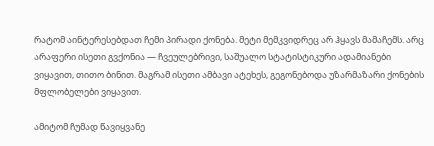რატომ აინტერესებდათ ჩემი პირადი ქონება. მეტი მემკვიდრეც არ ჰყავს მამაჩემს. არც არაფერი ისეთი გვქონია — ჩვეულებრივი, საშუალო სტატისტიკური ადამიანები ვიყავით, თითო ბინით. მაგრამ ისეთი ამბავი ატეხეს, გეგონებოდა უზარმაზარი ქონების მფლობელები ვიყავით.

ამიტომ ჩუმად წავიყვანე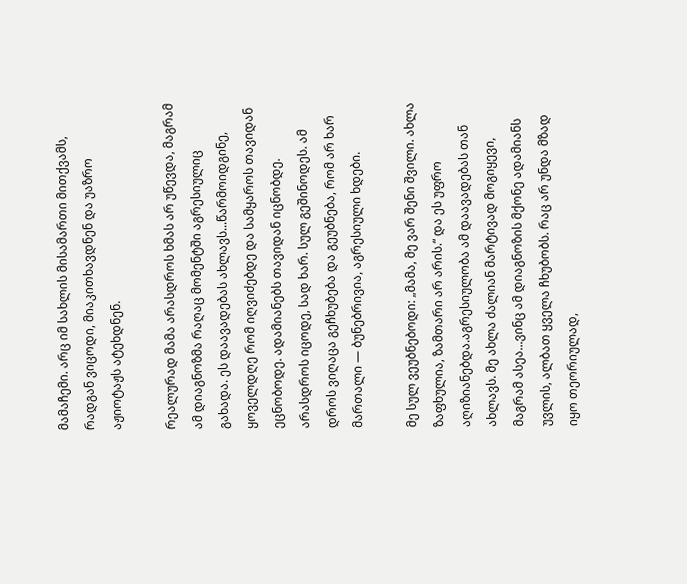მამაჩემი. არც იმ სახლის მისამართი მითქვამს, რადგან ვიცოდი, მიაკითხავდნენ და უაზრო აჟიოტაჟს ატეხდნენ.

რეალურად მამა არასდროს ხმას არ უწევდა, მაგრამ ამ დიაგნოზმა რაღაც მომენტში აგრესიულიც გახადა. ეს დაავადებას ახლავს...წარმოიდგინე, ყოველდღე რომ იღვიძებდე და სამყაროს თავიდან ეცნობოდე. ადამიანებს თავიდან იცნობდე. არასდროს იცოდე, სად ხარ. სულ გეშინოდეს. ამ დროს ვიღაცა გეჩხუბება და გეუბნება, რომ არ ხარ მართალი — ბუნებრივია, აგრესიული ხდები.

მე სულ ვეუბნებოდი: „მამა, მე ვარ შენი შვილი. ახლა ზაფხულია, ზამთარი არ არის.“ და ეს უფრო აღიზიანებდა.აგრესიულობა ამ დაავადებას თან ახლავს. მე ახლა ძალიან მარტივად მოგიყევი, მაგრამ ასეა...ვინც ამ დიაგნოზის მქონე ადამიანს უვლის, ალბათ ყველა ჩხუბობს. რაც არ უნდა მზად იყო თეორიულად,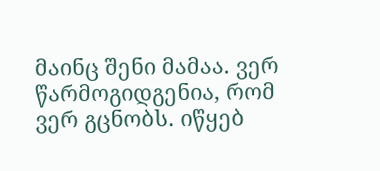მაინც შენი მამაა. ვერ წარმოგიდგენია, რომ ვერ გცნობს. იწყებ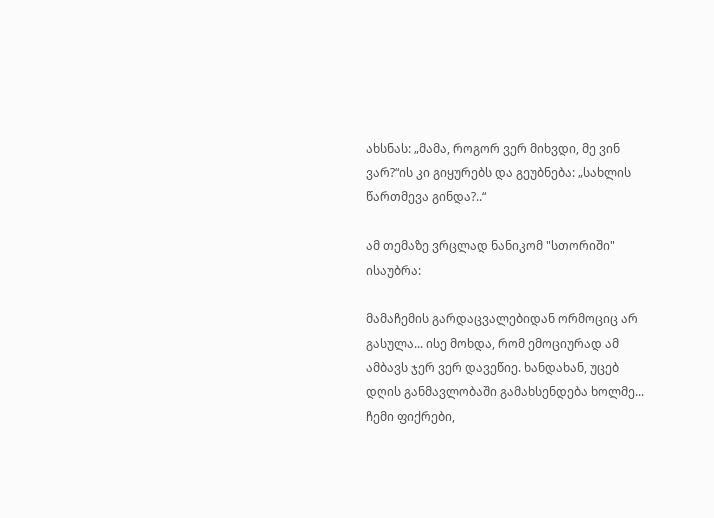ახსნას: „მამა, როგორ ვერ მიხვდი, მე ვინ ვარ?“ის კი გიყურებს და გეუბნება: „სახლის წართმევა გინდა?..“

ამ თემაზე ვრცლად ნანიკომ "სთორიში" ისაუბრა:

მამაჩემის გარდაცვალებიდან ორმოციც არ გასულა... ისე მოხდა, რომ ემოციურად ამ ამბავს ჯერ ვერ დავეწიე. ხანდახან, უცებ დღის განმავლობაში გამახსენდება ხოლმე... ჩემი ფიქრები,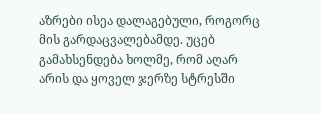აზრები ისეა დალაგებული, როგორც მის გარდაცვალებამდე. უცებ გამახსენდება ხოლმე, რომ აღარ არის და ყოველ ჯერზე სტრესში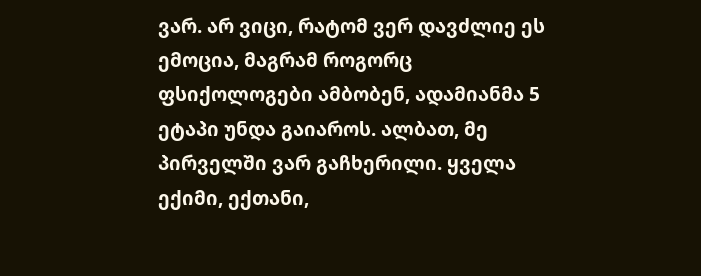ვარ. არ ვიცი, რატომ ვერ დავძლიე ეს ემოცია, მაგრამ როგორც ფსიქოლოგები ამბობენ, ადამიანმა 5 ეტაპი უნდა გაიაროს. ალბათ, მე პირველში ვარ გაჩხერილი. ყველა ექიმი, ექთანი,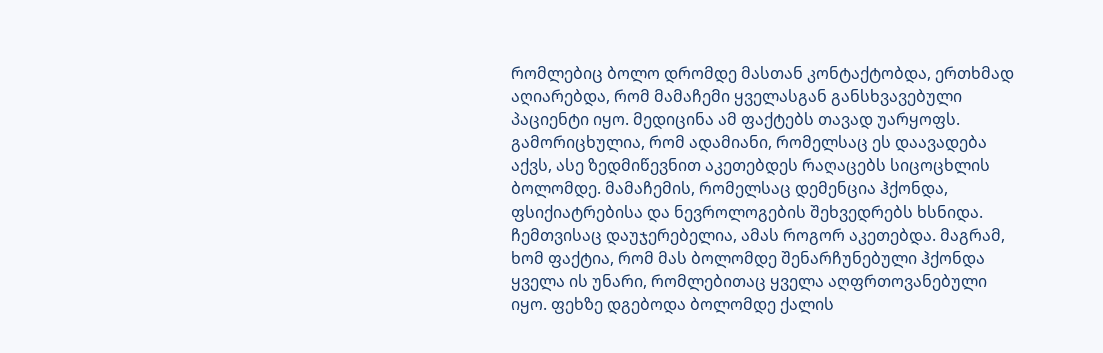რომლებიც ბოლო დრომდე მასთან კონტაქტობდა, ერთხმად აღიარებდა, რომ მამაჩემი ყველასგან განსხვავებული პაციენტი იყო. მედიცინა ამ ფაქტებს თავად უარყოფს. გამორიცხულია, რომ ადამიანი, რომელსაც ეს დაავადება აქვს, ასე ზედმიწევნით აკეთებდეს რაღაცებს სიცოცხლის ბოლომდე. მამაჩემის, რომელსაც დემენცია ჰქონდა, ფსიქიატრებისა და ნევროლოგების შეხვედრებს ხსნიდა. ჩემთვისაც დაუჯერებელია, ამას როგორ აკეთებდა. მაგრამ, ხომ ფაქტია, რომ მას ბოლომდე შენარჩუნებული ჰქონდა ყველა ის უნარი, რომლებითაც ყველა აღფრთოვანებული იყო. ფეხზე დგებოდა ბოლომდე ქალის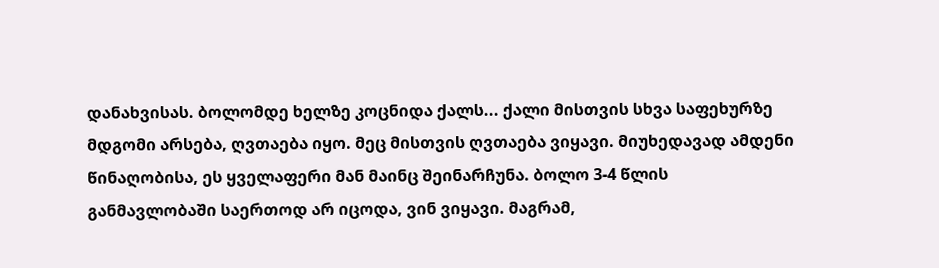დანახვისას. ბოლომდე ხელზე კოცნიდა ქალს... ქალი მისთვის სხვა საფეხურზე მდგომი არსება, ღვთაება იყო. მეც მისთვის ღვთაება ვიყავი. მიუხედავად ამდენი წინაღობისა, ეს ყველაფერი მან მაინც შეინარჩუნა. ბოლო 3-4 წლის განმავლობაში საერთოდ არ იცოდა, ვინ ვიყავი. მაგრამ,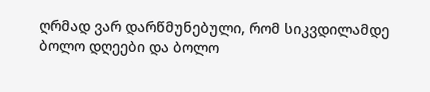ღრმად ვარ დარწმუნებული, რომ სიკვდილამდე ბოლო დღეები და ბოლო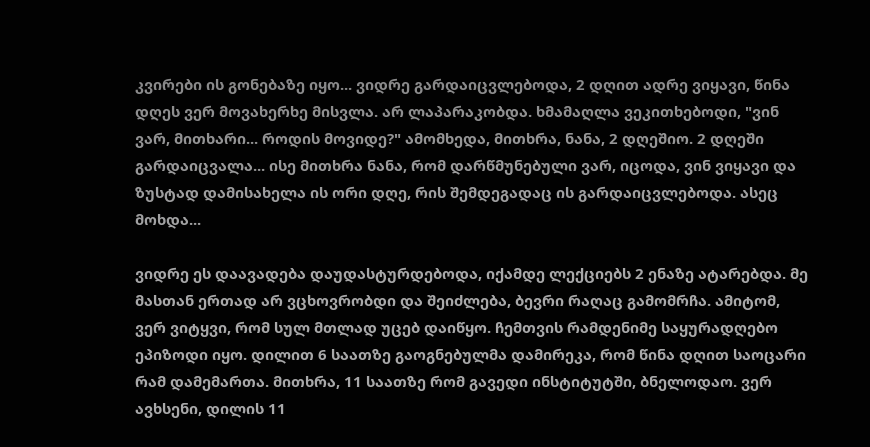კვირები ის გონებაზე იყო... ვიდრე გარდაიცვლებოდა, 2 დღით ადრე ვიყავი, წინა დღეს ვერ მოვახერხე მისვლა. არ ლაპარაკობდა. ხმამაღლა ვეკითხებოდი, "ვინ ვარ, მითხარი... როდის მოვიდე?" ამომხედა, მითხრა, ნანა, 2 დღეშიო. 2 დღეში გარდაიცვალა... ისე მითხრა ნანა, რომ დარწმუნებული ვარ, იცოდა, ვინ ვიყავი და ზუსტად დამისახელა ის ორი დღე, რის შემდეგადაც ის გარდაიცვლებოდა. ასეც მოხდა...

ვიდრე ეს დაავადება დაუდასტურდებოდა, იქამდე ლექციებს 2 ენაზე ატარებდა. მე მასთან ერთად არ ვცხოვრობდი და შეიძლება, ბევრი რაღაც გამომრჩა. ამიტომ, ვერ ვიტყვი, რომ სულ მთლად უცებ დაიწყო. ჩემთვის რამდენიმე საყურადღებო ეპიზოდი იყო. დილით 6 საათზე გაოგნებულმა დამირეკა, რომ წინა დღით საოცარი რამ დამემართა. მითხრა, 11 საათზე რომ გავედი ინსტიტუტში, ბნელოდაო. ვერ ავხსენი, დილის 11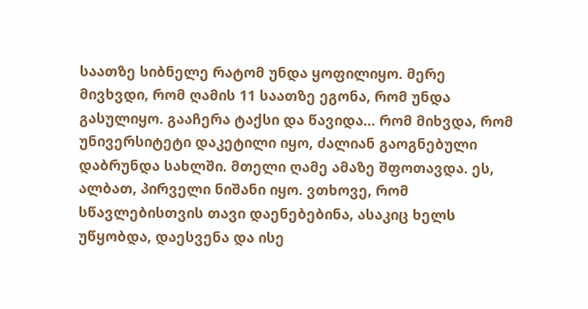საათზე სიბნელე რატომ უნდა ყოფილიყო. მერე მივხვდი, რომ ღამის 11 საათზე ეგონა, რომ უნდა გასულიყო. გააჩერა ტაქსი და წავიდა... რომ მიხვდა, რომ უნივერსიტეტი დაკეტილი იყო, ძალიან გაოგნებული დაბრუნდა სახლში. მთელი ღამე ამაზე შფოთავდა. ეს, ალბათ, პირველი ნიშანი იყო. ვთხოვე, რომ სწავლებისთვის თავი დაენებებინა, ასაკიც ხელს უწყობდა, დაესვენა და ისე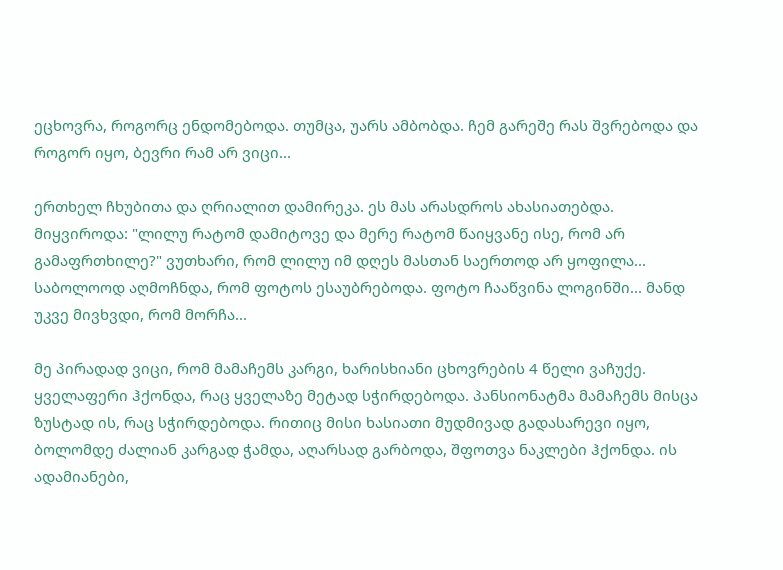ეცხოვრა, როგორც ენდომებოდა. თუმცა, უარს ამბობდა. ჩემ გარეშე რას შვრებოდა და როგორ იყო, ბევრი რამ არ ვიცი...

ერთხელ ჩხუბითა და ღრიალით დამირეკა. ეს მას არასდროს ახასიათებდა. მიყვიროდა: "ლილუ რატომ დამიტოვე და მერე რატომ წაიყვანე ისე, რომ არ გამაფრთხილე?" ვუთხარი, რომ ლილუ იმ დღეს მასთან საერთოდ არ ყოფილა... საბოლოოდ აღმოჩნდა, რომ ფოტოს ესაუბრებოდა. ფოტო ჩააწვინა ლოგინში... მანდ უკვე მივხვდი, რომ მორჩა...

მე პირადად ვიცი, რომ მამაჩემს კარგი, ხარისხიანი ცხოვრების 4 წელი ვაჩუქე. ყველაფერი ჰქონდა, რაც ყველაზე მეტად სჭირდებოდა. პანსიონატმა მამაჩემს მისცა ზუსტად ის, რაც სჭირდებოდა. რითიც მისი ხასიათი მუდმივად გადასარევი იყო, ბოლომდე ძალიან კარგად ჭამდა, აღარსად გარბოდა, შფოთვა ნაკლები ჰქონდა. ის ადამიანები,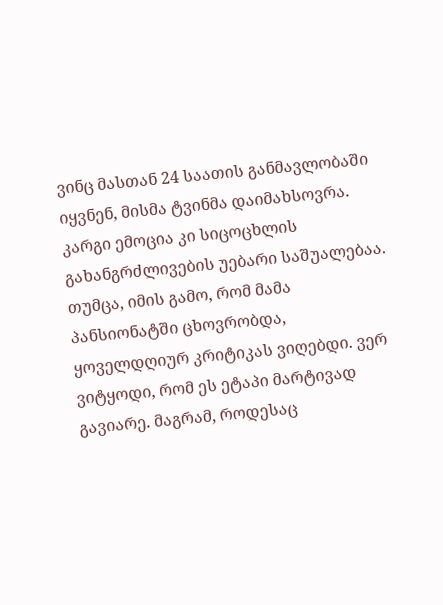ვინც მასთან 24 საათის განმავლობაში იყვნენ, მისმა ტვინმა დაიმახსოვრა. კარგი ემოცია კი სიცოცხლის გახანგრძლივების უებარი საშუალებაა. თუმცა, იმის გამო, რომ მამა პანსიონატში ცხოვრობდა, ყოველდღიურ კრიტიკას ვიღებდი. ვერ ვიტყოდი, რომ ეს ეტაპი მარტივად გავიარე. მაგრამ, როდესაც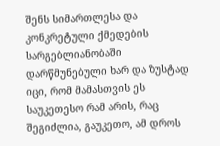შენს სიმართლესა და კონკრეტული ქმედების სარგებლიანობაში დარწმუნებული ხარ და ზუსტად იცი, რომ მამასთვის ეს საუკეთესო რამ არის, რაც შეგიძლია, გაუკეთო, ამ დროს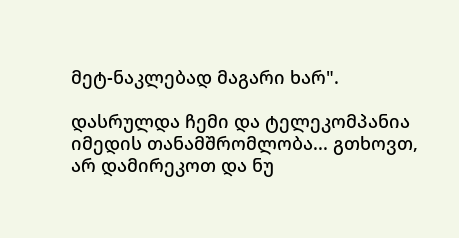მეტ-ნაკლებად მაგარი ხარ".

დასრულდა ჩემი და ტელეკომპანია იმედის თანამშრომლობა... გთხოვთ, არ დამირეკოთ და ნუ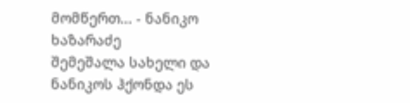მომწერთ... - ნანიკო ხაზარაძე
შემეშალა სახელი და ნანიკოს ჰქონდა ეს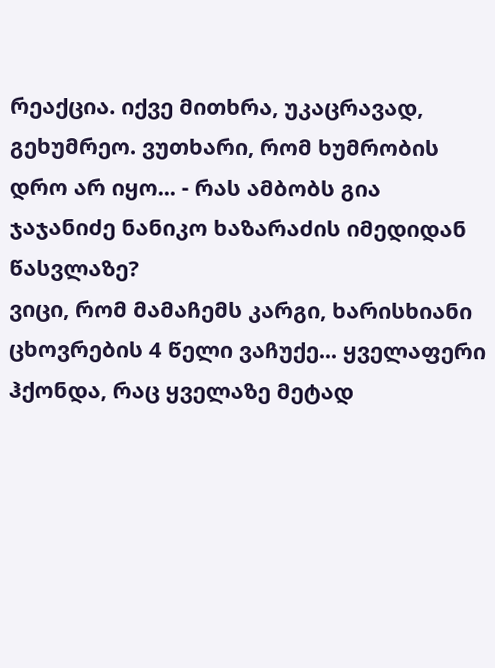რეაქცია. იქვე მითხრა, უკაცრავად, გეხუმრეო. ვუთხარი, რომ ხუმრობის დრო არ იყო... - რას ამბობს გია ჯაჯანიძე ნანიკო ხაზარაძის იმედიდან წასვლაზე?
ვიცი, რომ მამაჩემს კარგი, ხარისხიანი ცხოვრების 4 წელი ვაჩუქე... ყველაფერი ჰქონდა, რაც ყველაზე მეტად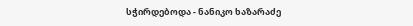სჭირდებოდა - ნანიკო ხაზარაძე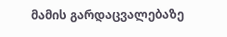მამის გარდაცვალებაზე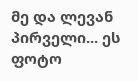მე და ლევან პირველი... ეს ფოტო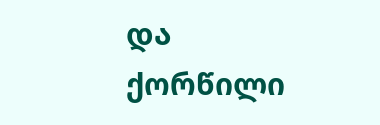და ქორწილი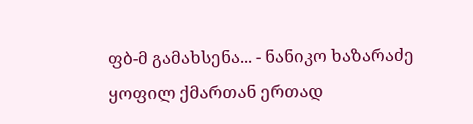ფბ-მ გამახსენა... - ნანიკო ხაზარაძე ყოფილ ქმართან ერთად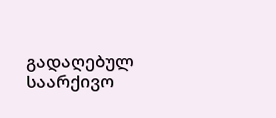გადაღებულ საარქივო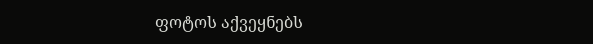ფოტოს აქვეყნებს